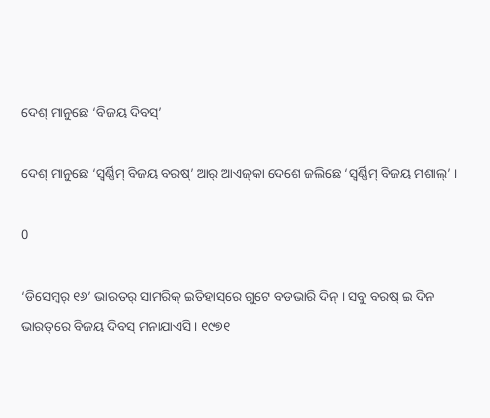ଦେଶ୍ ମାନୁଛେ ‘ବିଜୟ ଦିବସ୍‌’

ଦେଶ୍ ମାନୁଛେ ‘ସ୍ୱର୍ଣ୍ଣିମ୍ ବିଜୟ ବରଷ୍‌’ ଆର୍ ଆଏଜ୍‌କା ଦେଶେ ଜଲିଛେ ‘ସ୍ୱର୍ଣ୍ଣିମ୍ ବିଜୟ ମଶାଲ୍‌’ ।

0

‘ଡିସେମ୍ବର୍ ୧୬’ ଭାରତର୍ ସାମରିକ୍ ଇତିହାସ୍‌ରେ ଗୁଟେ ବଡଭାରି ଦିନ୍ । ସବୁ ବରଷ୍ ଇ ଦିନ ଭାରତ୍‌ରେ ବିଜୟ ଦିବସ୍ ମନାଯାଏସି । ୧୯୭୧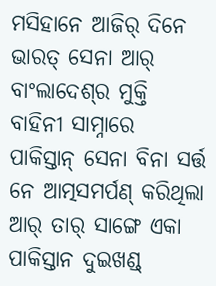ମସିହାନେ ଆଜିର୍ ଦିନେ ଭାରତ୍ ସେନା ଆର୍ ବାଂଲାଦେଶ୍‌ର ମୁକ୍ତି ବାହିନୀ ସାମ୍ନାରେ ପାକିସ୍ତାନ୍ ସେନା ବିନା ସର୍ତ୍ତ ନେ ଆତ୍ମସମର୍ପଣ୍ କରିଥିଲା ଆର୍ ତାର୍ ସାଙ୍ଗେ ଏକା ପାକିସ୍ତାନ ଦୁଇଖଣ୍ଡ୍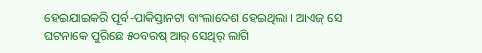ହେଇଯାଇକରି ପୂର୍ବ-ପାକିସ୍ତାନଟା ବାଂଲାଦେଶ ହେଇଥିଲା । ଆଏଜ୍ ସେ ଘଟନାକେ ପୁରିଛେ ୫୦ବରଷ୍ ଆର୍ ସେଥିର୍ ଲାଗି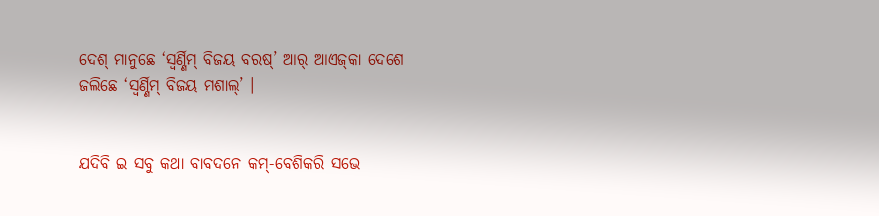ଦେଶ୍ ମାନୁଛେ ‘ସ୍ୱର୍ଣ୍ଣିମ୍ ବିଜୟ ବରଷ୍‌’ ଆର୍ ଆଏଜ୍‌କା ଦେଶେ ଜଲିଛେ ‘ସ୍ୱର୍ଣ୍ଣିମ୍ ବିଜୟ ମଶାଲ୍‌’ ।


ଯଦିବି ଇ ସବୁ କଥା ବାବଦନେ କମ୍‌-ବେଶିକରି ସଭେ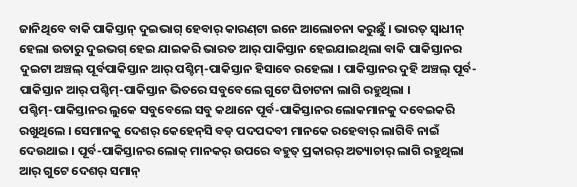ଜାନିଥିବେ ବାକି ପାକିସ୍ତାନ୍ ଦୁଇଭାଗ୍ ହେବାର୍ କାରଣ୍‌ଟା ଇନେ ଆଲୋଚନା କରୁଛୁଁ । ଭାରତ୍ ସ୍ୱାଧୀନ୍ ହେଲା ଉତାରୁ ଦୁଇଭଗ୍ ହେଇ ଯାଇକରି ଭାରତ ଆର୍ ପାକିସ୍ତାନ ହେଇଯାଇଥିଲା ବାକି ପାକିସ୍ତାନର ଦୁଇଟା ଅଞ୍ଚଲ୍ ପୂର୍ବପାକିସ୍ତାନ ଆର୍ ପଶ୍ଚିମ୍‌-ପାକିସ୍ତାନ ହିସାବେ ରହେଲା । ପାକିସ୍ତାନର ଦୁହି ଅଞ୍ଚଲ୍ ପୂର୍ବ-ପାକିସ୍ତାନ ଆର୍ ପଶ୍ଚିମ୍‌-ପାକିସ୍ତାନ ଭିତରେ ସବୁବେଲେ ଗୁଟେ ଘିଚାଟନା ଲାଗି ରହୁଥିଲା । ପଶ୍ଚିମ୍‌-ପାକିସ୍ତାନର ଲୁକେ ସବୁବେଲେ ସବୁ କଥାନେ ପୂର୍ବ-ପାକିସ୍ତାନର ଲୋକମାନକୁ ଦବେଇକରି ରଖୁଥିଲେ । ସେମାନକୁ ଦେଶର୍ କେହେନ୍‌ସି ବଡ୍ ପଦପଦବୀ ମାନକେ ରହେବାର୍ ଲାଗିବି ନାଇଁ ଦେଉଥାଇ । ପୂର୍ବ-ପାକିସ୍ତାନର ଲୋକ୍ ମାନକର୍ ଉପରେ ବହୁତ୍ ପ୍ରକାରର୍ ଅତ୍ୟାଚାର୍ ଲାଗି ରହୁଥିଲା ଆର୍ ଗୁଟେ ଦେଶର୍ ସମାନ୍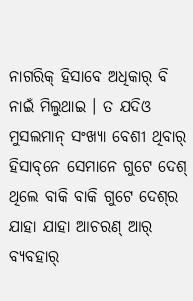ନାଗରିକ୍ ହିସାବେ ଅଧିକାର୍ ବି ନାଇଁ ମିଲୁଥାଇ । ତ ଯଦିଓ ମୁସଲମାନ୍ ସଂଖ୍ୟା ବେଶୀ ଥିବାର୍ ହିସାବ୍‌ନେ ସେମାନେ ଗୁଟେ ଦେଶ୍ ଥିଲେ ବାକି ବାକି ଗୁଟେ ଦେଶ୍‌ର ଯାହା ଯାହା ଆଚରଣ୍ ଆର୍ ବ୍ୟବହାର୍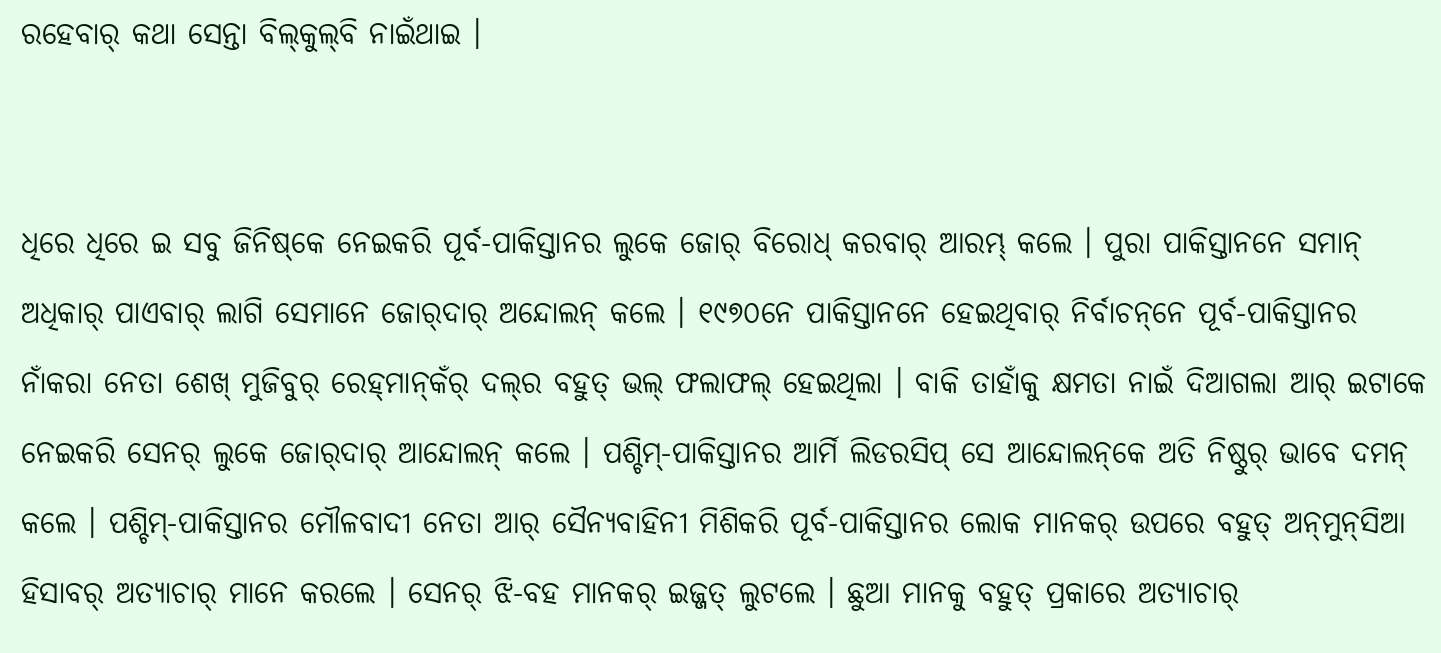ରହେବାର୍ କଥା ସେନ୍ତା ବିଲ୍‌କୁଲ୍‌ବି ନାଇଁଥାଇ ।


ଧିରେ ଧିରେ ଇ ସବୁ ଜିନିଷ୍‌କେ ନେଇକରି ପୂର୍ବ-ପାକିସ୍ତାନର ଲୁକେ ଜୋର୍ ବିରୋଧ୍ କରବାର୍ ଆରମ୍ଭ୍ କଲେ । ପୁରା ପାକିସ୍ତାନନେ ସମାନ୍ ଅଧିକାର୍ ପାଏବାର୍ ଲାଗି ସେମାନେ ଜୋର୍‌ଦାର୍ ଅନ୍ଦୋଲନ୍ କଲେ । ୧୯୭୦ନେ ପାକିସ୍ତାନନେ ହେଇଥିବାର୍ ନିର୍ବାଚନ୍‌ନେ ପୂର୍ବ-ପାକିସ୍ତାନର ନାଁକରା ନେତା ଶେଖ୍ ମୁଜିବୁର୍ ରେହ୍‌ମାନ୍‌କଁର୍ ଦଲ୍‌ର ବହୁତ୍ ଭଲ୍ ଫଲାଫଲ୍ ହେଇଥିଲା । ବାକି ତାହାଁକୁ କ୍ଷମତା ନାଇଁ ଦିଆଗଲା ଆର୍ ଇଟାକେ ନେଇକରି ସେନର୍ ଲୁକେ ଜୋର୍‌ଦାର୍ ଆନ୍ଦୋଲନ୍ କଲେ । ପଶ୍ଚିମ୍‌-ପାକିସ୍ତାନର ଆର୍ମି ଲିଡରସିପ୍ ସେ ଆନ୍ଦୋଲନ୍‌କେ ଅତି ନିଷ୍ଠୁର୍ ଭାବେ ଦମନ୍ କଲେ । ପଶ୍ଚିମ୍‌-ପାକିସ୍ତାନର ମୌଳବାଦୀ ନେତା ଆର୍ ସୈନ୍ୟବାହିନୀ ମିଶିକରି ପୂର୍ବ-ପାକିସ୍ତାନର ଲୋକ ମାନକର୍ ଉପରେ ବହୁତ୍ ଅନ୍‌ମୁନ୍‌ସିଆ ହିସାବର୍ ଅତ୍ୟାଚାର୍ ମାନେ କରଲେ । ସେନର୍ ଝି-ବହ ମାନକର୍ ଇଜ୍ଜତ୍ ଲୁଟଲେ । ଛୁଆ ମାନକୁ ବହୁତ୍ ପ୍ରକାରେ ଅତ୍ୟାଚାର୍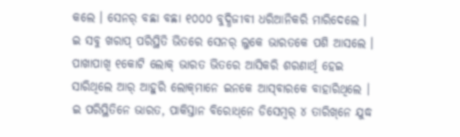କଲେ । ସେନର୍ ବଛା ବଛା ୧୦୦୦ ବୁଦ୍ଧିଜୀବୀ ଧରିଆନିକରି ମାରିଦେଲେ । ଇ ସବୁ ଖରାପ୍ ପରିସ୍ଥିତି ଭିତରେ ସେନର୍ ଲୁକେ ଭାରତକେ ପଶି ଆସଲେ । ପାଖାପାଖି ୧କୋଟି ଲୋକ୍ ଭାରତ ଭିତରେ ଆସିକରି ଶରଣାର୍ଥି ହେଇ ସାରିଥିଲେ ଆର୍ ଆହୁରି ଲୋକ୍‌ମାନେ ଇନକେ ଆସ୍‌ବାରକେ ବାହାରିଥିଲେ । ଇ ପରିସ୍ଥିତିନେ ଭାରତ, ପାକିସ୍ତାନ ବିରୋଧ୍‌ନେ ଡିସେମ୍ବର୍ ୪ ତାରିଖ୍‌ନେ ଯୁଦ୍ଧ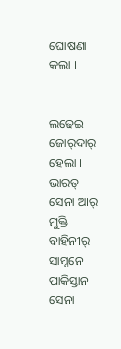ଘୋଷଣା କଲା ।


ଲଢେଇ ଜୋର୍‌ଦାର୍ ହେଲା । ଭାରତ୍ ସେନା ଆର୍ ମୁକ୍ତି ବାହିନୀର୍ ସାମ୍ନନେ ପାକିସ୍ତାନ ସେନା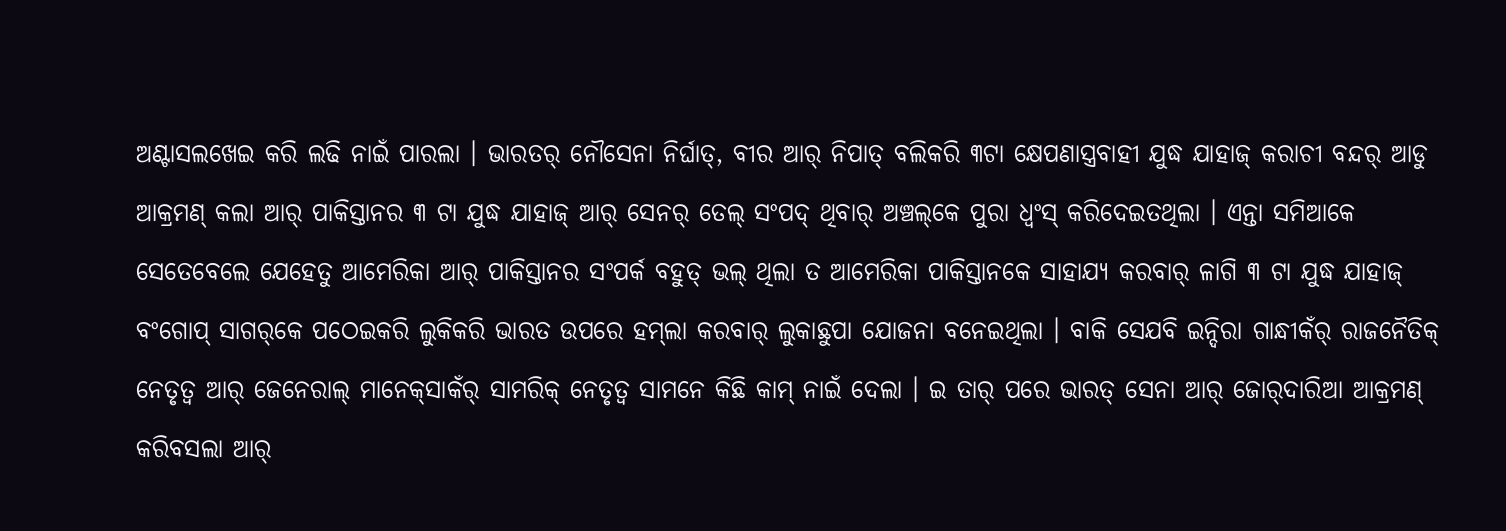ଅଣ୍ଟାସଲଖେଇ କରି ଲଢି ନାଇଁ ପାରଲା । ଭାରତର୍ ନୌସେନା ନିର୍ଘାତ୍‌, ବୀର ଆର୍ ନିପାତ୍ ବଲିକରି ୩ଟା କ୍ଷେପଣାସ୍ତ୍ରବାହୀ ଯୁଦ୍ଧ ଯାହାଜ୍ କରାଚୀ ବନ୍ଦର୍ ଆଡୁ ଆକ୍ରମଣ୍ କଲା ଆର୍ ପାକିସ୍ତାନର ୩ ଟା ଯୁଦ୍ଧ ଯାହାଜ୍ ଆର୍ ସେନର୍ ତେଲ୍ ସଂପଦ୍ ଥିବାର୍ ଅଞ୍ଚଲ୍‌କେ ପୁରା ଧ୍ୱଂସ୍ କରିଦେଇତଥିଲା । ଏନ୍ତା ସମିଆକେ ସେତେବେଲେ ଯେହେତୁ ଆମେରିକା ଆର୍ ପାକିସ୍ତାନର ସଂପର୍କ ବହୁତ୍ ଭଲ୍ ଥିଲା ତ ଆମେରିକା ପାକିସ୍ତାନକେ ସାହାଯ୍ୟ କରବାର୍ ଳାଗି ୩ ଟା ଯୁଦ୍ଧ ଯାହାଜ୍ ବଂଗୋପ୍ ସାଗର୍‌କେ ପଠେଇକରି ଲୁକିକରି ଭାରତ ଉପରେ ହମ୍‌ଲା କରବାର୍ ଲୁକାଛୁପା ଯୋଜନା ବନେଇଥିଲା । ବାକି ସେଯବି ଇନ୍ଦିରା ଗାନ୍ଧୀକଁର୍ ରାଜନୈତିକ୍ ନେତୃତ୍ୱ ଆର୍ ଜେନେରାଲ୍ ମାନେକ୍‌ସାକଁର୍ ସାମରିକ୍ ନେତୃତ୍ୱ ସାମନେ କିଛି କାମ୍ ନାଇଁ ଦେଲା । ଇ ତାର୍ ପରେ ଭାରତ୍ ସେନା ଆର୍ ଜୋର୍‌ଦାରିଆ ଆକ୍ରମଣ୍ କରିବସଲା ଆର୍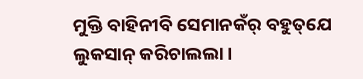ମୁକ୍ତି ବାହିନୀବି ସେମାନକଁର୍ ବହୁତ୍‌ଯେ ଲୁକସାନ୍ କରିଚାଲଲା ।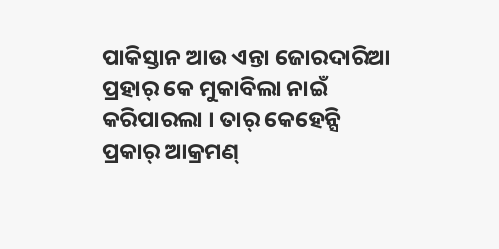ପାକିସ୍ତାନ ଆଉ ଏନ୍ତା ଜୋରଦାରିଆ ପ୍ରହାର୍ କେ ମୁକାବିଲା ନାଇଁ କରିପାରଲା । ତାର୍ କେହେନ୍ସି ପ୍ରକାର୍ ଆକ୍ରମଣ୍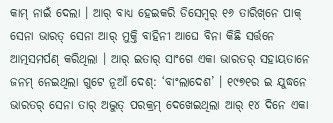କାମ୍ ନାଇଁ ଦେଲା । ଆର୍ ବାଧ୍ୟ ହେଇକରି ଡିସେମ୍ବର୍ ୧୬ ତାରିଖ୍‌ନେ ପାକ୍ ସେନା ଭାରତ୍ ସେନା ଆର୍ ମୁକ୍ତି ବାହିନୀ ଆଘେ ବିନା କିଛି ସର୍ତ୍ତନେ ଆତ୍ମସମର୍ପଣ୍ କରିଥିଲା । ଆର୍ ଇତାର୍ ସାଂଗେ ଏକା ଭାରତର୍ ସହାୟତାନେ ଜନମ୍ ନେଇଥିଲା ଗୁଟେ ନୂଆଁ ଦେଶ୍‌: ‘ବାଂଲାଦେଶ’ । ୧୯୭୧ର ଇ ଯୁଦ୍ଧନେ ଭାରତର୍ ସେନା ତାର୍ ଅଦ୍ଭୁତ୍ ପରକ୍ରମ୍ ଦେଖେଇଥିଲା ଆର୍ ୧୪ ଦିନେ ଏକା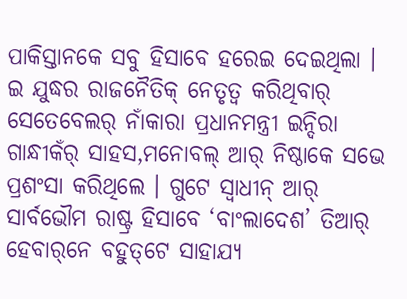ପାକିସ୍ତାନକେ ସବୁ ହିସାବେ ହରେଇ ଦେଇଥିଲା । ଇ ଯୁଦ୍ଧର ରାଜନୈତିକ୍ ନେତୃତ୍ୱ କରିଥିବାର୍ ସେତେବେଲର୍ ନାଁକାରା ପ୍ରଧାନମନ୍ତ୍ରୀ ଇନ୍ଦିରା ଗାନ୍ଧୀକଁର୍ ସାହସ,ମନୋବଲ୍ ଆର୍ ନିଷ୍ଠାକେ ସଭେ ପ୍ରଶଂସା କରିଥିଲେ । ଗୁଟେ ସ୍ୱାଧୀନ୍ ଆର୍ ସାର୍ବଭୌମ ରାଷ୍ଟ୍ର ହିସାବେ ‘ବାଂଲାଦେଶ’ ତିଆର୍ ହେବାର୍‌ନେ ବହୁତ୍‌ଟେ ସାହାଯ୍ୟ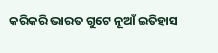କରିକରି ଭାରତ ଗୁଟେ ନୂଆଁ ଇତିହାସ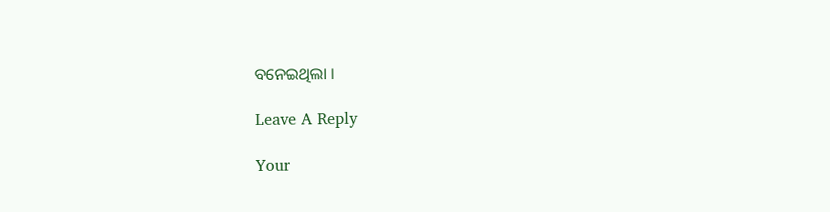ବନେଇଥିଲା ।

Leave A Reply

Your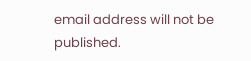email address will not be published.